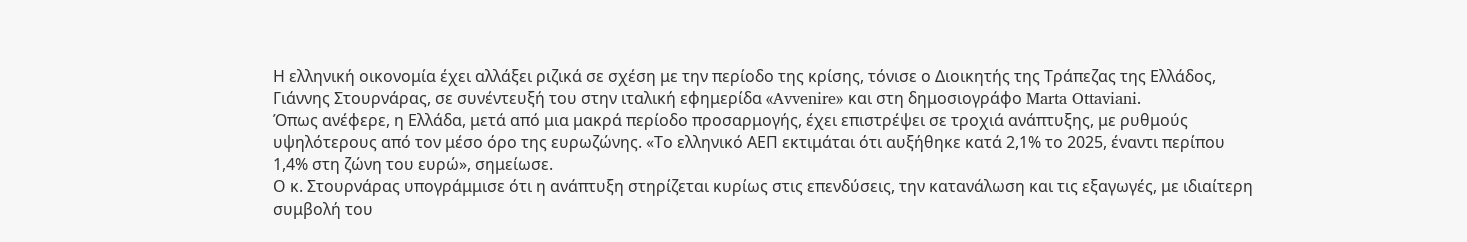Η ελληνική οικονομία έχει αλλάξει ριζικά σε σχέση με την περίοδο της κρίσης, τόνισε ο Διοικητής της Τράπεζας της Ελλάδος, Γιάννης Στουρνάρας, σε συνέντευξή του στην ιταλική εφημερίδα «Avvenire» και στη δημοσιογράφο Marta Ottaviani.
Όπως ανέφερε, η Ελλάδα, μετά από μια μακρά περίοδο προσαρμογής, έχει επιστρέψει σε τροχιά ανάπτυξης, με ρυθμούς υψηλότερους από τον μέσο όρο της ευρωζώνης. «Το ελληνικό ΑΕΠ εκτιμάται ότι αυξήθηκε κατά 2,1% το 2025, έναντι περίπου 1,4% στη ζώνη του ευρώ», σημείωσε.
Ο κ. Στουρνάρας υπογράμμισε ότι η ανάπτυξη στηρίζεται κυρίως στις επενδύσεις, την κατανάλωση και τις εξαγωγές, με ιδιαίτερη συμβολή του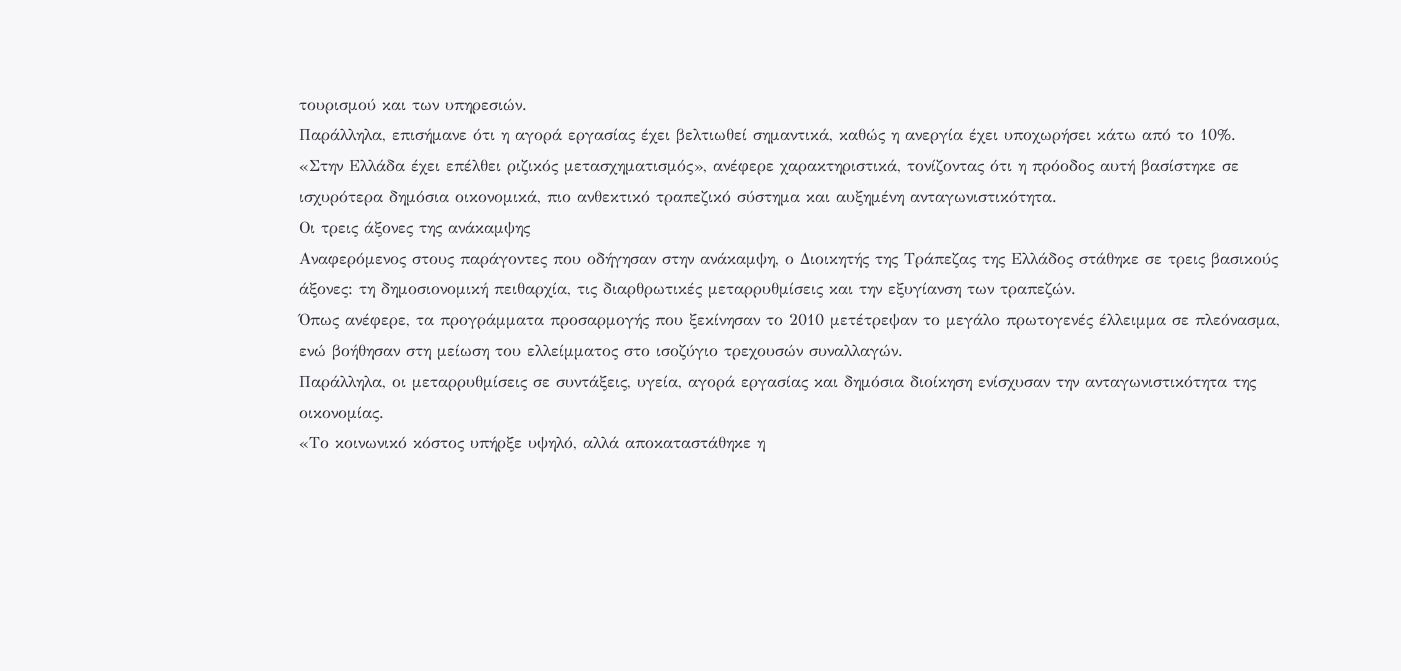τουρισμού και των υπηρεσιών.
Παράλληλα, επισήμανε ότι η αγορά εργασίας έχει βελτιωθεί σημαντικά, καθώς η ανεργία έχει υποχωρήσει κάτω από το 10%.
«Στην Ελλάδα έχει επέλθει ριζικός μετασχηματισμός», ανέφερε χαρακτηριστικά, τονίζοντας ότι η πρόοδος αυτή βασίστηκε σε ισχυρότερα δημόσια οικονομικά, πιο ανθεκτικό τραπεζικό σύστημα και αυξημένη ανταγωνιστικότητα.
Οι τρεις άξονες της ανάκαμψης
Αναφερόμενος στους παράγοντες που οδήγησαν στην ανάκαμψη, ο Διοικητής της Τράπεζας της Ελλάδος στάθηκε σε τρεις βασικούς άξονες: τη δημοσιονομική πειθαρχία, τις διαρθρωτικές μεταρρυθμίσεις και την εξυγίανση των τραπεζών.
Όπως ανέφερε, τα προγράμματα προσαρμογής που ξεκίνησαν το 2010 μετέτρεψαν το μεγάλο πρωτογενές έλλειμμα σε πλεόνασμα, ενώ βοήθησαν στη μείωση του ελλείμματος στο ισοζύγιο τρεχουσών συναλλαγών.
Παράλληλα, οι μεταρρυθμίσεις σε συντάξεις, υγεία, αγορά εργασίας και δημόσια διοίκηση ενίσχυσαν την ανταγωνιστικότητα της οικονομίας.
«Το κοινωνικό κόστος υπήρξε υψηλό, αλλά αποκαταστάθηκε η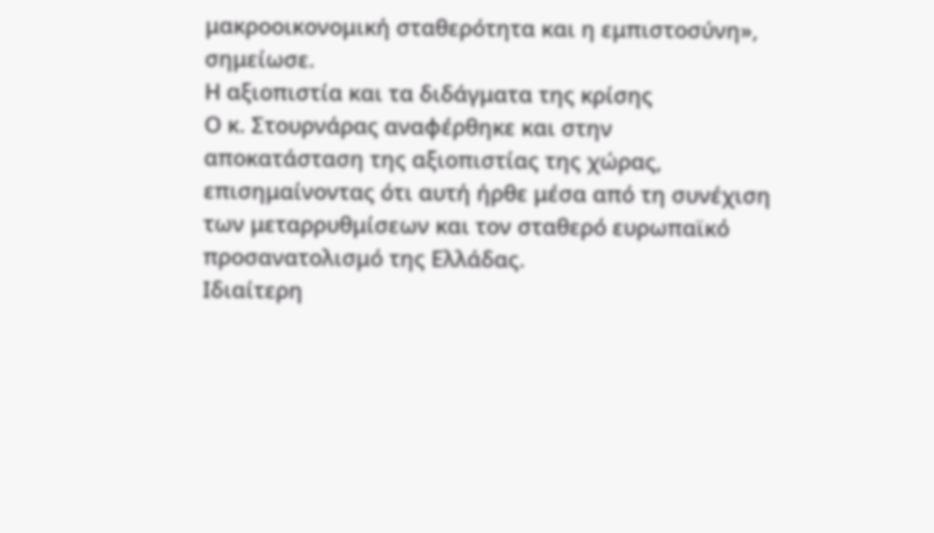μακροοικονομική σταθερότητα και η εμπιστοσύνη», σημείωσε.
Η αξιοπιστία και τα διδάγματα της κρίσης
Ο κ. Στουρνάρας αναφέρθηκε και στην αποκατάσταση της αξιοπιστίας της χώρας, επισημαίνοντας ότι αυτή ήρθε μέσα από τη συνέχιση των μεταρρυθμίσεων και τον σταθερό ευρωπαϊκό προσανατολισμό της Ελλάδας.
Ιδιαίτερη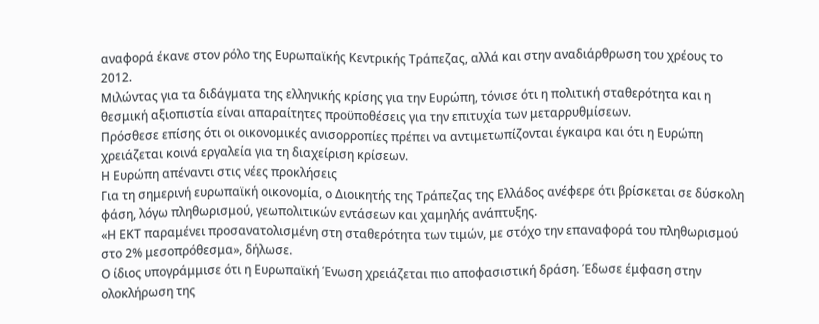αναφορά έκανε στον ρόλο της Ευρωπαϊκής Κεντρικής Τράπεζας, αλλά και στην αναδιάρθρωση του χρέους το 2012.
Μιλώντας για τα διδάγματα της ελληνικής κρίσης για την Ευρώπη, τόνισε ότι η πολιτική σταθερότητα και η θεσμική αξιοπιστία είναι απαραίτητες προϋποθέσεις για την επιτυχία των μεταρρυθμίσεων.
Πρόσθεσε επίσης ότι οι οικονομικές ανισορροπίες πρέπει να αντιμετωπίζονται έγκαιρα και ότι η Ευρώπη χρειάζεται κοινά εργαλεία για τη διαχείριση κρίσεων.
Η Ευρώπη απέναντι στις νέες προκλήσεις
Για τη σημερινή ευρωπαϊκή οικονομία, ο Διοικητής της Τράπεζας της Ελλάδος ανέφερε ότι βρίσκεται σε δύσκολη φάση, λόγω πληθωρισμού, γεωπολιτικών εντάσεων και χαμηλής ανάπτυξης.
«Η ΕΚΤ παραμένει προσανατολισμένη στη σταθερότητα των τιμών, με στόχο την επαναφορά του πληθωρισμού στο 2% μεσοπρόθεσμα», δήλωσε.
Ο ίδιος υπογράμμισε ότι η Ευρωπαϊκή Ένωση χρειάζεται πιο αποφασιστική δράση. Έδωσε έμφαση στην ολοκλήρωση της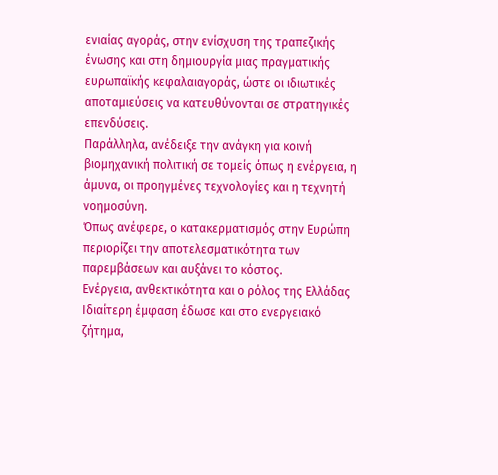ενιαίας αγοράς, στην ενίσχυση της τραπεζικής ένωσης και στη δημιουργία μιας πραγματικής ευρωπαϊκής κεφαλαιαγοράς, ώστε οι ιδιωτικές αποταμιεύσεις να κατευθύνονται σε στρατηγικές επενδύσεις.
Παράλληλα, ανέδειξε την ανάγκη για κοινή βιομηχανική πολιτική σε τομείς όπως η ενέργεια, η άμυνα, οι προηγμένες τεχνολογίες και η τεχνητή νοημοσύνη.
Όπως ανέφερε, ο κατακερματισμός στην Ευρώπη περιορίζει την αποτελεσματικότητα των παρεμβάσεων και αυξάνει το κόστος.
Ενέργεια, ανθεκτικότητα και ο ρόλος της Ελλάδας
Ιδιαίτερη έμφαση έδωσε και στο ενεργειακό ζήτημα,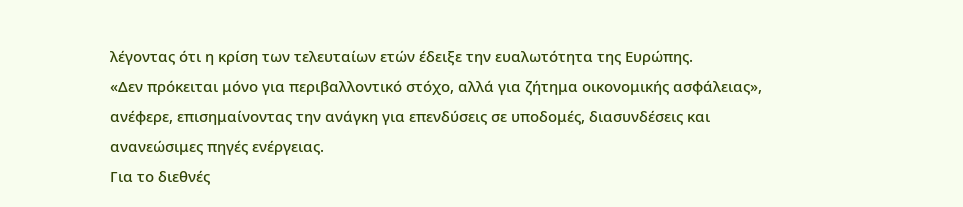λέγοντας ότι η κρίση των τελευταίων ετών έδειξε την ευαλωτότητα της Ευρώπης.
«Δεν πρόκειται μόνο για περιβαλλοντικό στόχο, αλλά για ζήτημα οικονομικής ασφάλειας», ανέφερε, επισημαίνοντας την ανάγκη για επενδύσεις σε υποδομές, διασυνδέσεις και ανανεώσιμες πηγές ενέργειας.
Για το διεθνές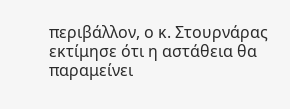περιβάλλον, ο κ. Στουρνάρας εκτίμησε ότι η αστάθεια θα παραμείνει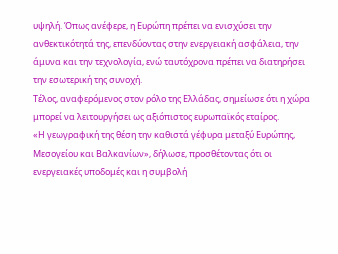υψηλή. Όπως ανέφερε, η Ευρώπη πρέπει να ενισχύσει την ανθεκτικότητά της, επενδύοντας στην ενεργειακή ασφάλεια, την άμυνα και την τεχνολογία, ενώ ταυτόχρονα πρέπει να διατηρήσει την εσωτερική της συνοχή.
Τέλος, αναφερόμενος στον ρόλο της Ελλάδας, σημείωσε ότι η χώρα μπορεί να λειτουργήσει ως αξιόπιστος ευρωπαϊκός εταίρος.
«Η γεωγραφική της θέση την καθιστά γέφυρα μεταξύ Ευρώπης, Μεσογείου και Βαλκανίων», δήλωσε, προσθέτοντας ότι οι ενεργειακές υποδομές και η συμβολή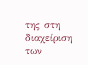της στη διαχείριση των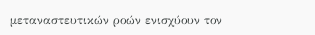μεταναστευτικών ροών ενισχύουν τον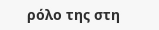ρόλο της στη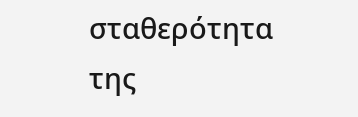σταθερότητα της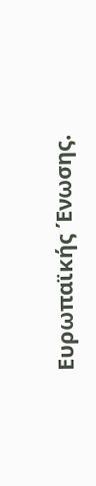Ευρωπαϊκής Ένωσης.